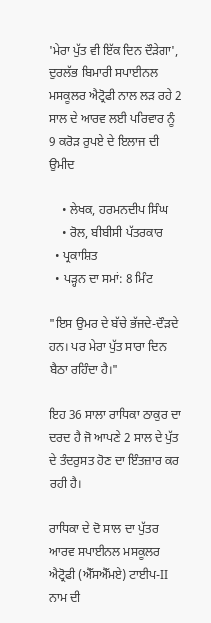'ਮੇਰਾ ਪੁੱਤ ਵੀ ਇੱਕ ਦਿਨ ਦੌੜੇਗਾ', ਦੁਰਲੱਭ ਬਿਮਾਰੀ ਸਪਾਈਨਲ ਮਸਕੂਲਰ ਐਟ੍ਰੋਫੀ ਨਾਲ ਲੜ ਰਹੇ 2 ਸਾਲ ਦੇ ਆਰਵ ਲਈ ਪਰਿਵਾਰ ਨੂੰ 9 ਕਰੋੜ ਰੁਪਏ ਦੇ ਇਲਾਜ ਦੀ ਉਮੀਦ

    • ਲੇਖਕ, ਹਰਮਨਦੀਪ ਸਿੰਘ
    • ਰੋਲ, ਬੀਬੀਸੀ ਪੱਤਰਕਾਰ
  • ਪ੍ਰਕਾਸ਼ਿਤ
  • ਪੜ੍ਹਨ ਦਾ ਸਮਾਂ: 8 ਮਿੰਟ

"ਇਸ ਉਮਰ ਦੇ ਬੱਚੇ ਭੱਜਦੇ-ਦੌੜਦੇ ਹਨ। ਪਰ ਮੇਰਾ ਪੁੱਤ ਸਾਰਾ ਦਿਨ ਬੈਠਾ ਰਹਿੰਦਾ ਹੈ।"

ਇਹ 36 ਸਾਲਾ ਰਾਧਿਕਾ ਠਾਕੁਰ ਦਾ ਦਰਦ ਹੈ ਜੋ ਆਪਣੇ 2 ਸਾਲ ਦੇ ਪੁੱਤ ਦੇ ਤੰਦਰੁਸਤ ਹੋਣ ਦਾ ਇੰਤਜ਼ਾਰ ਕਰ ਰਹੀ ਹੈ।

ਰਾਧਿਕਾ ਦੇ ਦੋ ਸਾਲ ਦਾ ਪੁੱਤਰ ਆਰਵ ਸਪਾਈਨਲ ਮਸਕੂਲਰ ਐਟ੍ਰੋਫੀ (ਐੱਸਐੱਮਏ) ਟਾਈਪ-II ਨਾਮ ਦੀ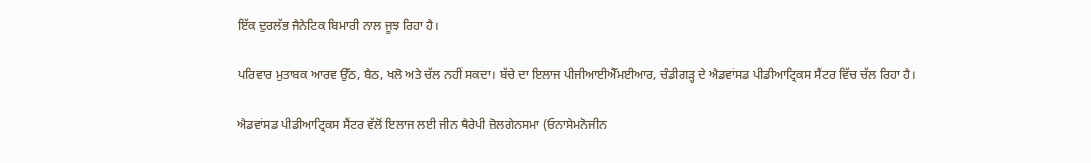ਇੱਕ ਦੁਰਲੱਭ ਜੈਨੇਟਿਕ ਬਿਮਾਰੀ ਨਾਲ ਜੂਝ ਰਿਹਾ ਹੈ।

ਪਰਿਵਾਰ ਮੁਤਾਬਕ ਆਰਵ ਉੱਠ, ਬੈਠ, ਖਲੋ ਅਤੇ ਚੱਲ ਨਹੀਂ ਸਕਦਾ। ਬੱਚੇ ਦਾ ਇਲਾਜ ਪੀਜੀਆਈਐੱਮਈਆਰ, ਚੰਡੀਗੜ੍ਹ ਦੇ ਐਡਵਾਂਸਡ ਪੀਡੀਆਟ੍ਰਿਕਸ ਸੈਂਟਰ ਵਿੱਚ ਚੱਲ ਰਿਹਾ ਹੈ।

ਐਡਵਾਂਸਡ ਪੀਡੀਆਟ੍ਰਿਕਸ ਸੈਂਟਰ ਵੱਲੋਂ ਇਲਾਜ ਲਈ ਜੀਨ ਥੈਰੇਪੀ ਜ਼ੋਲਗੇਨਸਮਾ (ਓਨਾਸੇਮਨੋਜੀਨ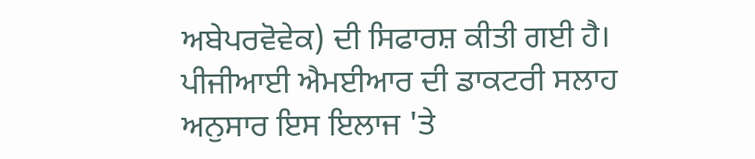ਅਬੇਪਰਵੋਵੇਕ) ਦੀ ਸਿਫਾਰਸ਼ ਕੀਤੀ ਗਈ ਹੈ। ਪੀਜੀਆਈ ਐਮਈਆਰ ਦੀ ਡਾਕਟਰੀ ਸਲਾਹ ਅਨੁਸਾਰ ਇਸ ਇਲਾਜ 'ਤੇ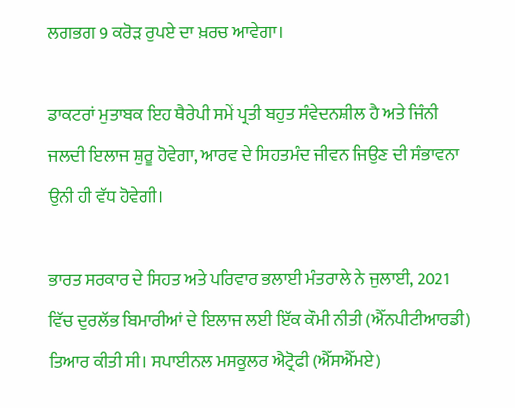ਲਗਭਗ 9 ਕਰੋੜ ਰੁਪਏ ਦਾ ਖ਼ਰਚ ਆਵੇਗਾ।

ਡਾਕਟਰਾਂ ਮੁਤਾਬਕ ਇਹ ਥੈਰੇਪੀ ਸਮੇਂ ਪ੍ਰਤੀ ਬਹੁਤ ਸੰਵੇਦਨਸ਼ੀਲ ਹੈ ਅਤੇ ਜਿੰਨੀ ਜਲਦੀ ਇਲਾਜ ਸ਼ੁਰੂ ਹੋਵੇਗਾ, ਆਰਵ ਦੇ ਸਿਹਤਮੰਦ ਜੀਵਨ ਜਿਉਣ ਦੀ ਸੰਭਾਵਨਾ ਉਨੀ ਹੀ ਵੱਧ ਹੋਵੇਗੀ।

ਭਾਰਤ ਸਰਕਾਰ ਦੇ ਸਿਹਤ ਅਤੇ ਪਰਿਵਾਰ ਭਲਾਈ ਮੰਤਰਾਲੇ ਨੇ ਜੁਲਾਈ, 2021 ਵਿੱਚ ਦੁਰਲੱਭ ਬਿਮਾਰੀਆਂ ਦੇ ਇਲਾਜ ਲਈ ਇੱਕ ਕੌਮੀ ਨੀਤੀ (ਐੱਨਪੀਟੀਆਰਡੀ) ਤਿਆਰ ਕੀਤੀ ਸੀ। ਸਪਾਈਨਲ ਮਸਕੂਲਰ ਐਟ੍ਰੋਫੀ (ਐੱਸਐੱਮਏ)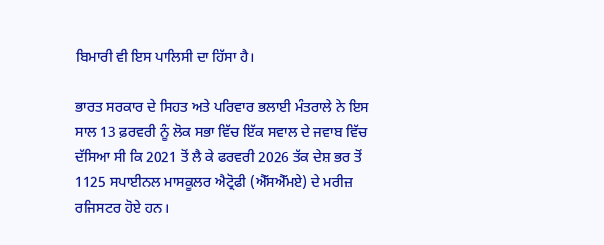ਬਿਮਾਰੀ ਵੀ ਇਸ ਪਾਲਿਸੀ ਦਾ ਹਿੱਸਾ ਹੈ।

ਭਾਰਤ ਸਰਕਾਰ ਦੇ ਸਿਹਤ ਅਤੇ ਪਰਿਵਾਰ ਭਲਾਈ ਮੰਤਰਾਲੇ ਨੇ ਇਸ ਸਾਲ 13 ਫ਼ਰਵਰੀ ਨੂੰ ਲੋਕ ਸਭਾ ਵਿੱਚ ਇੱਕ ਸਵਾਲ ਦੇ ਜਵਾਬ ਵਿੱਚ ਦੱਸਿਆ ਸੀ ਕਿ 2021 ਤੋਂ ਲੈ ਕੇ ਫਰਵਰੀ 2026 ਤੱਕ ਦੇਸ਼ ਭਰ ਤੋਂ 1125 ਸਪਾਈਨਲ ਮਾਸਕੂਲਰ ਐਟ੍ਰੋਫੀ (ਐੱਸਐੱਮਏ) ਦੇ ਮਰੀਜ਼ ਰਜਿਸਟਰ ਹੋਏ ਹਨ।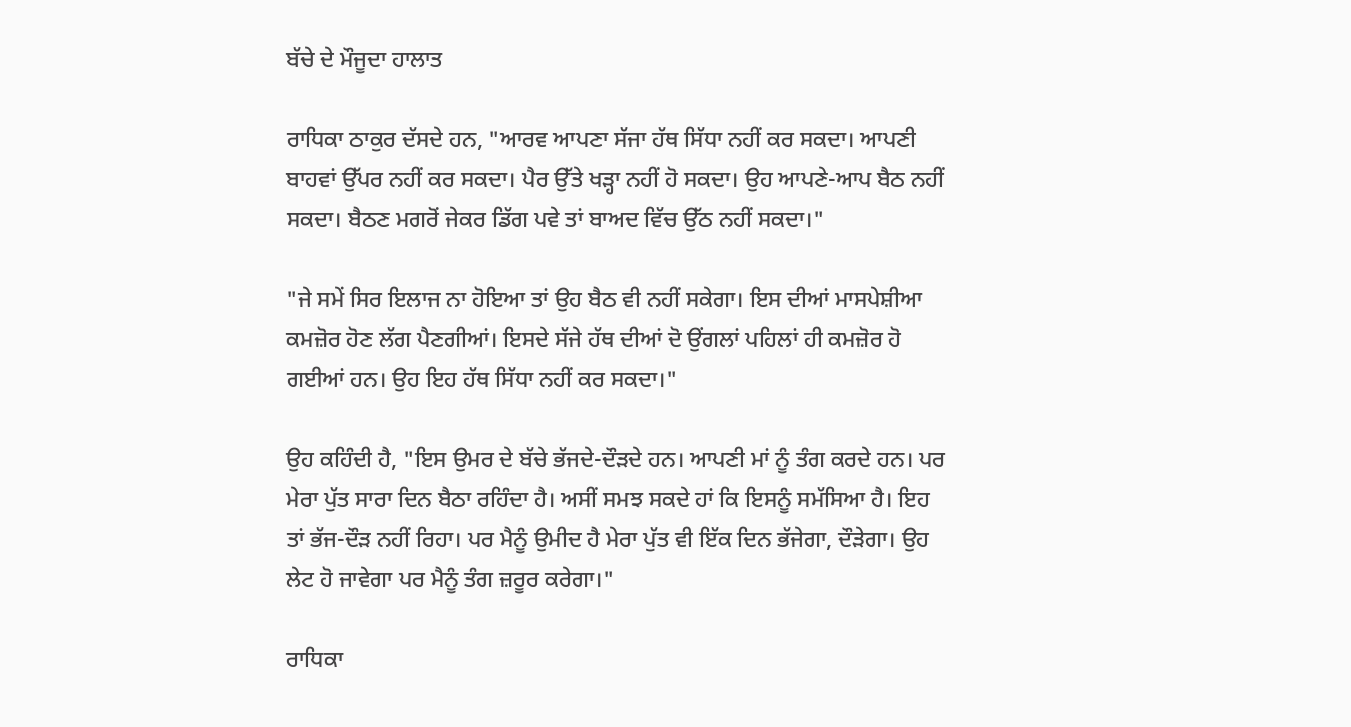ਬੱਚੇ ਦੇ ਮੌਜੂਦਾ ਹਾਲਾਤ

ਰਾਧਿਕਾ ਠਾਕੁਰ ਦੱਸਦੇ ਹਨ, "ਆਰਵ ਆਪਣਾ ਸੱਜਾ ਹੱਥ ਸਿੱਧਾ ਨਹੀਂ ਕਰ ਸਕਦਾ। ਆਪਣੀ ਬਾਹਵਾਂ ਉੱਪਰ ਨਹੀਂ ਕਰ ਸਕਦਾ। ਪੈਰ ਉੱਤੇ ਖੜ੍ਹਾ ਨਹੀਂ ਹੋ ਸਕਦਾ। ਉਹ ਆਪਣੇ-ਆਪ ਬੈਠ ਨਹੀਂ ਸਕਦਾ। ਬੈਠਣ ਮਗਰੋਂ ਜੇਕਰ ਡਿੱਗ ਪਵੇ ਤਾਂ ਬਾਅਦ ਵਿੱਚ ਉੱਠ ਨਹੀਂ ਸਕਦਾ।"

"ਜੇ ਸਮੇਂ ਸਿਰ ਇਲਾਜ ਨਾ ਹੋਇਆ ਤਾਂ ਉਹ ਬੈਠ ਵੀ ਨਹੀਂ ਸਕੇਗਾ। ਇਸ ਦੀਆਂ ਮਾਸਪੇਸ਼ੀਆ ਕਮਜ਼ੋਰ ਹੋਣ ਲੱਗ ਪੈਣਗੀਆਂ। ਇਸਦੇ ਸੱਜੇ ਹੱਥ ਦੀਆਂ ਦੋ ਉਂਗਲਾਂ ਪਹਿਲਾਂ ਹੀ ਕਮਜ਼ੋਰ ਹੋ ਗਈਆਂ ਹਨ। ਉਹ ਇਹ ਹੱਥ ਸਿੱਧਾ ਨਹੀਂ ਕਰ ਸਕਦਾ।"

ਉਹ ਕਹਿੰਦੀ ਹੈ, "ਇਸ ਉਮਰ ਦੇ ਬੱਚੇ ਭੱਜਦੇ-ਦੌੜਦੇ ਹਨ। ਆਪਣੀ ਮਾਂ ਨੂੰ ਤੰਗ ਕਰਦੇ ਹਨ। ਪਰ ਮੇਰਾ ਪੁੱਤ ਸਾਰਾ ਦਿਨ ਬੈਠਾ ਰਹਿੰਦਾ ਹੈ। ਅਸੀਂ ਸਮਝ ਸਕਦੇ ਹਾਂ ਕਿ ਇਸਨੂੰ ਸਮੱਸਿਆ ਹੈ। ਇਹ ਤਾਂ ਭੱਜ-ਦੌੜ ਨਹੀਂ ਰਿਹਾ। ਪਰ ਮੈਨੂੰ ਉਮੀਦ ਹੈ ਮੇਰਾ ਪੁੱਤ ਵੀ ਇੱਕ ਦਿਨ ਭੱਜੇਗਾ, ਦੌੜੇਗਾ। ਉਹ ਲੇਟ ਹੋ ਜਾਵੇਗਾ ਪਰ ਮੈਨੂੰ ਤੰਗ ਜ਼ਰੂਰ ਕਰੇਗਾ।"

ਰਾਧਿਕਾ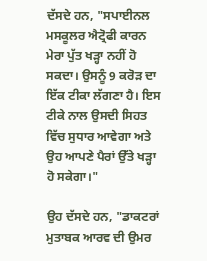ਦੱਸਦੇ ਹਨ, "ਸਪਾਈਨਲ ਮਸਕੂਲਰ ਐਟ੍ਰੋਫੀ ਕਾਰਨ ਮੇਰਾ ਪੁੱਤ ਖੜ੍ਹਾ ਨਹੀਂ ਹੋ ਸਕਦਾ। ਉਸਨੂੰ 9 ਕਰੋੜ ਦਾ ਇੱਕ ਟੀਕਾ ਲੱਗਣਾ ਹੈ। ਇਸ ਟੀਕੇ ਨਾਲ ਉਸਦੀ ਸਿਹਤ ਵਿੱਚ ਸੁਧਾਰ ਆਵੇਗਾ ਅਤੇ ਉਹ ਆਪਣੇ ਪੈਰਾਂ ਉੱਤੇ ਖੜ੍ਹਾ ਹੋ ਸਕੇਗਾ।"

ਉਹ ਦੱਸਦੇ ਹਨ, "ਡਾਕਟਰਾਂ ਮੁਤਾਬਕ ਆਰਵ ਦੀ ਉਮਰ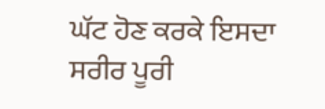ਘੱਟ ਹੋਣ ਕਰਕੇ ਇਸਦਾ ਸਰੀਰ ਪੂਰੀ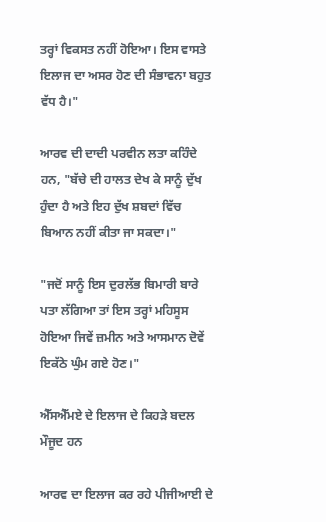ਤਰ੍ਹਾਂ ਵਿਕਸਤ ਨਹੀਂ ਹੋਇਆ। ਇਸ ਵਾਸਤੇ ਇਲਾਜ ਦਾ ਅਸਰ ਹੋਣ ਦੀ ਸੰਭਾਵਨਾ ਬਹੁਤ ਵੱਧ ਹੈ।"

ਆਰਵ ਦੀ ਦਾਦੀ ਪਰਵੀਨ ਲਤਾ ਕਹਿੰਦੇ ਹਨ, "ਬੱਚੇ ਦੀ ਹਾਲਤ ਦੇਖ ਕੇ ਸਾਨੂੰ ਦੁੱਖ ਹੁੰਦਾ ਹੈ ਅਤੇ ਇਹ ਦੁੱਖ ਸ਼ਬਦਾਂ ਵਿੱਚ ਬਿਆਨ ਨਹੀਂ ਕੀਤਾ ਜਾ ਸਕਦਾ।"

"ਜਦੋਂ ਸਾਨੂੰ ਇਸ ਦੁਰਲੱਭ ਬਿਮਾਰੀ ਬਾਰੇ ਪਤਾ ਲੱਗਿਆ ਤਾਂ ਇਸ ਤਰ੍ਹਾਂ ਮਹਿਸੂਸ ਹੋਇਆ ਜਿਵੇਂ ਜ਼ਮੀਨ ਅਤੇ ਆਸਮਾਨ ਦੋਵੇਂ ਇਕੱਠੇ ਘੁੰਮ ਗਏ ਹੋਣ।"

ਐੱਸਐੱਮਏ ਦੇ ਇਲਾਜ ਦੇ ਕਿਹੜੇ ਬਦਲ ਮੌਜੂਦ ਹਨ

ਆਰਵ ਦਾ ਇਲਾਜ ਕਰ ਰਹੇ ਪੀਜੀਆਈ ਦੇ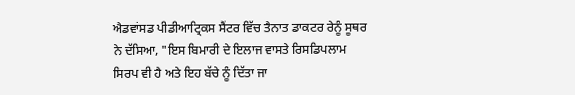ਐਡਵਾਂਸਡ ਪੀਡੀਆਟ੍ਰਿਕਸ ਸੈਂਟਰ ਵਿੱਚ ਤੈਨਾਤ ਡਾਕਟਰ ਰੇਨੂੰ ਸੂਥਰ ਨੇ ਦੱਸਿਆ, "ਇਸ ਬਿਮਾਰੀ ਦੇ ਇਲਾਜ ਵਾਸਤੇ ਰਿਸਡਿਪਲਾਮ ਸਿਰਪ ਵੀ ਹੈ ਅਤੇ ਇਹ ਬੱਚੇ ਨੂੰ ਦਿੱਤਾ ਜਾ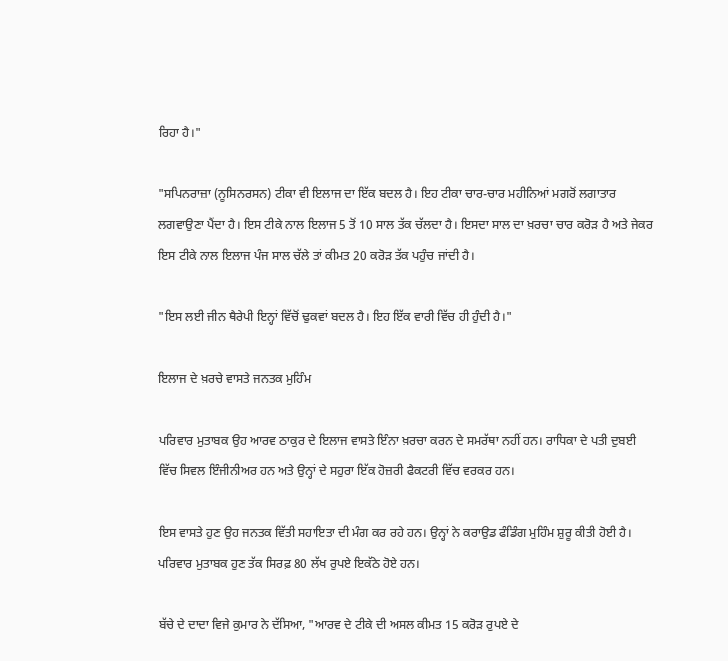ਰਿਹਾ ਹੈ।"

"ਸਪਿਨਰਾਜ਼ਾ (ਨੂਸਿਨਰਸਨ) ਟੀਕਾ ਵੀ ਇਲਾਜ ਦਾ ਇੱਕ ਬਦਲ ਹੈ। ਇਹ ਟੀਕਾ ਚਾਰ-ਚਾਰ ਮਹੀਨਿਆਂ ਮਗਰੋਂ ਲਗਾਤਾਰ ਲਗਵਾਉਣਾ ਪੈਂਦਾ ਹੈ। ਇਸ ਟੀਕੇ ਨਾਲ ਇਲਾਜ 5 ਤੋਂ 10 ਸਾਲ ਤੱਕ ਚੱਲਦਾ ਹੈ। ਇਸਦਾ ਸਾਲ ਦਾ ਖ਼ਰਚਾ ਚਾਰ ਕਰੋੜ ਹੈ ਅਤੇ ਜੇਕਰ ਇਸ ਟੀਕੇ ਨਾਲ ਇਲਾਜ ਪੰਜ ਸਾਲ ਚੱਲੇ ਤਾਂ ਕੀਮਤ 20 ਕਰੋੜ ਤੱਕ ਪਹੁੰਚ ਜਾਂਦੀ ਹੈ।

"ਇਸ ਲਈ ਜੀਨ ਥੈਰੇਪੀ ਇਨ੍ਹਾਂ ਵਿੱਚੋਂ ਢੁਕਵਾਂ ਬਦਲ ਹੈ। ਇਹ ਇੱਕ ਵਾਰੀ ਵਿੱਚ ਹੀ ਹੁੰਦੀ ਹੈ।"

ਇਲਾਜ ਦੇ ਖ਼ਰਚੇ ਵਾਸਤੇ ਜਨਤਕ ਮੁਹਿੰਮ

ਪਰਿਵਾਰ ਮੁਤਾਬਕ ਉਹ ਆਰਵ ਠਾਕੁਰ ਦੇ ਇਲਾਜ ਵਾਸਤੇ ਇੰਨਾ ਖ਼ਰਚਾ ਕਰਨ ਦੇ ਸਮਰੱਥਾ ਨਹੀਂ ਹਨ। ਰਾਧਿਕਾ ਦੇ ਪਤੀ ਦੁਬਈ ਵਿੱਚ ਸਿਵਲ ਇੰਜੀਨੀਅਰ ਹਨ ਅਤੇ ਉਨ੍ਹਾਂ ਦੇ ਸਹੁਰਾ ਇੱਕ ਹੋਜ਼ਰੀ ਫੈਕਟਰੀ ਵਿੱਚ ਵਰਕਰ ਹਨ।

ਇਸ ਵਾਸਤੇ ਹੁਣ ਉਹ ਜਨਤਕ ਵਿੱਤੀ ਸਹਾਇਤਾ ਦੀ ਮੰਗ ਕਰ ਰਹੇ ਹਨ। ਉਨ੍ਹਾਂ ਨੇ ਕਰਾਉਡ ਫੰਡਿੰਗ ਮੁਹਿੰਮ ਸ਼ੁਰੂ ਕੀਤੀ ਹੋਈ ਹੈ। ਪਰਿਵਾਰ ਮੁਤਾਬਕ ਹੁਣ ਤੱਕ ਸਿਰਫ਼ 80 ਲੱਖ ਰੁਪਏ ਇਕੱਠੇ ਹੋਏ ਹਨ।

ਬੱਚੇ ਦੇ ਦਾਦਾ ਵਿਜੇ ਕੁਮਾਰ ਨੇ ਦੱਸਿਆ, "ਆਰਵ ਦੇ ਟੀਕੇ ਦੀ ਅਸਲ ਕੀਮਤ 15 ਕਰੋੜ ਰੁਪਏ ਦੇ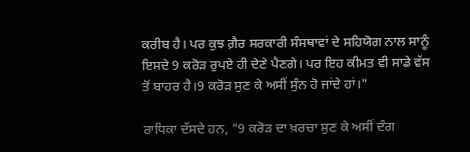ਕਰੀਬ ਹੈ। ਪਰ ਕੁਝ ਗ਼ੈਰ ਸਰਕਾਰੀ ਸੰਸਥਾਵਾਂ ਦੇ ਸਹਿਯੋਗ ਨਾਲ ਸਾਨੂੰ ਇਸਦੇ 9 ਕਰੋੜ ਰੁਪਏ ਹੀ ਦੇਣੇ ਪੈਣਗੇ। ਪਰ ਇਹ ਕੀਮਤ ਵੀ ਸਾਡੇ ਵੱਸ ਤੋਂ ਬਾਹਰ ਹੈ।9 ਕਰੋੜ ਸੁਣ ਕੇ ਅਸੀਂ ਸੁੰਨ ਹੋ ਜਾਂਦੇ ਹਾਂ।"

ਰਾਧਿਕਾ ਦੱਸਦੇ ਹਨ, "9 ਕਰੋੜ ਦਾ ਖ਼ਰਚਾ ਸੁਣ ਕੇ ਅਸੀਂ ਦੰਗ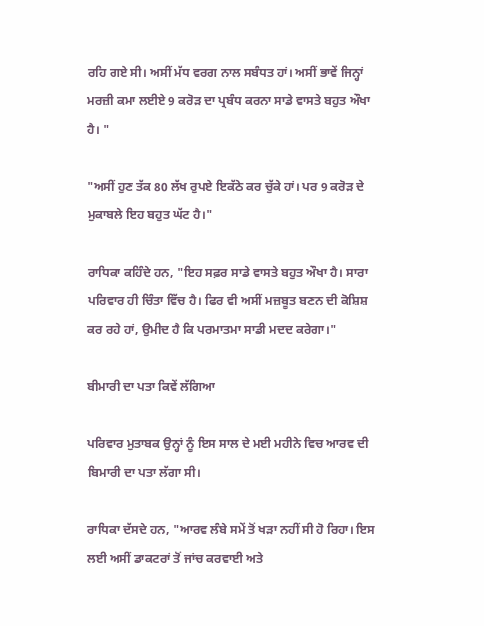ਰਹਿ ਗਏ ਸੀ। ਅਸੀਂ ਮੱਧ ਵਰਗ ਨਾਲ ਸਬੰਧਤ ਹਾਂ। ਅਸੀਂ ਭਾਵੇਂ ਜਿਨ੍ਹਾਂ ਮਰਜ਼ੀ ਕਮਾ ਲਈਏ 9 ਕਰੋੜ ਦਾ ਪ੍ਰਬੰਧ ਕਰਨਾ ਸਾਡੇ ਵਾਸਤੇ ਬਹੁਤ ਔਖਾ ਹੈ। "

"ਅਸੀਂ ਹੁਣ ਤੱਕ 80 ਲੱਖ ਰੁਪਏ ਇਕੱਠੇ ਕਰ ਚੁੱਕੇ ਹਾਂ। ਪਰ 9 ਕਰੋੜ ਦੇ ਮੁਕਾਬਲੇ ਇਹ ਬਹੁਤ ਘੱਟ ਹੈ।"

ਰਾਧਿਕਾ ਕਹਿੰਦੇ ਹਨ, "ਇਹ ਸਫ਼ਰ ਸਾਡੇ ਵਾਸਤੇ ਬਹੁਤ ਔਖਾ ਹੈ। ਸਾਰਾ ਪਰਿਵਾਰ ਹੀ ਚਿੰਤਾ ਵਿੱਚ ਹੈ। ਫਿਰ ਵੀ ਅਸੀਂ ਮਜ਼ਬੂਤ ਬਣਨ ਦੀ ਕੋਸ਼ਿਸ਼ ਕਰ ਰਹੇ ਹਾਂ, ਉਮੀਦ ਹੈ ਕਿ ਪਰਮਾਤਮਾ ਸਾਡੀ ਮਦਦ ਕਰੇਗਾ।"

ਬੀਮਾਰੀ ਦਾ ਪਤਾ ਕਿਵੇਂ ਲੱਗਿਆ

ਪਰਿਵਾਰ ਮੁਤਾਬਕ ਉਨ੍ਹਾਂ ਨੂੰ ਇਸ ਸਾਲ ਦੇ ਮਈ ਮਹੀਨੇ ਵਿਚ ਆਰਵ ਦੀ ਬਿਮਾਰੀ ਦਾ ਪਤਾ ਲੱਗਾ ਸੀ।

ਰਾਧਿਕਾ ਦੱਸਦੇ ਹਨ, "ਆਰਵ ਲੰਬੇ ਸਮੇਂ ਤੋਂ ਖੜਾ ਨਹੀਂ ਸੀ ਹੋ ਰਿਹਾ। ਇਸ ਲਈ ਅਸੀਂ ਡਾਕਟਰਾਂ ਤੋਂ ਜਾਂਚ ਕਰਵਾਈ ਅਤੇ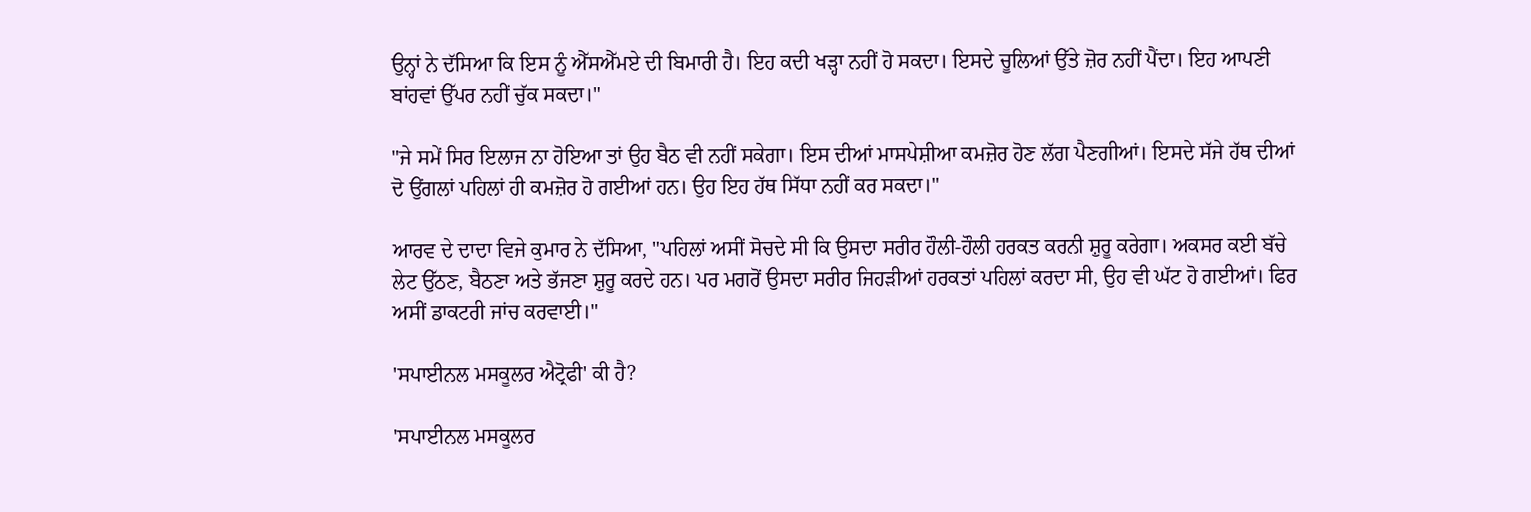ਉਨ੍ਹਾਂ ਨੇ ਦੱਸਿਆ ਕਿ ਇਸ ਨੂੰ ਐੱਸਐੱਮਏ ਦੀ ਬਿਮਾਰੀ ਹੈ। ਇਹ ਕਦੀ ਖੜ੍ਹਾ ਨਹੀਂ ਹੋ ਸਕਦਾ। ਇਸਦੇ ਚੂਲਿਆਂ ਉੱਤੇ ਜ਼ੋਰ ਨਹੀਂ ਪੈਂਦਾ। ਇਹ ਆਪਣੀ ਬਾਂਹਵਾਂ ਉੱਪਰ ਨਹੀਂ ਚੁੱਕ ਸਕਦਾ।"

"ਜੇ ਸਮੇਂ ਸਿਰ ਇਲਾਜ ਨਾ ਹੋਇਆ ਤਾਂ ਉਹ ਬੈਠ ਵੀ ਨਹੀਂ ਸਕੇਗਾ। ਇਸ ਦੀਆਂ ਮਾਸਪੇਸ਼ੀਆ ਕਮਜ਼ੋਰ ਹੋਣ ਲੱਗ ਪੈਣਗੀਆਂ। ਇਸਦੇ ਸੱਜੇ ਹੱਥ ਦੀਆਂ ਦੋ ਉਂਗਲਾਂ ਪਹਿਲਾਂ ਹੀ ਕਮਜ਼ੋਰ ਹੋ ਗਈਆਂ ਹਨ। ਉਹ ਇਹ ਹੱਥ ਸਿੱਧਾ ਨਹੀਂ ਕਰ ਸਕਦਾ।"

ਆਰਵ ਦੇ ਦਾਦਾ ਵਿਜੇ ਕੁਮਾਰ ਨੇ ਦੱਸਿਆ, "ਪਹਿਲਾਂ ਅਸੀਂ ਸੋਚਦੇ ਸੀ ਕਿ ਉਸਦਾ ਸਰੀਰ ਹੌਲੀ-ਹੌਲੀ ਹਰਕਤ ਕਰਨੀ ਸ਼ੁਰੂ ਕਰੇਗਾ। ਅਕਸਰ ਕਈ ਬੱਚੇ ਲੇਟ ਉੱਠਣ, ਬੈਠਣਾ ਅਤੇ ਭੱਜਣਾ ਸ਼ੁਰੂ ਕਰਦੇ ਹਨ। ਪਰ ਮਗਰੋਂ ਉਸਦਾ ਸਰੀਰ ਜਿਹੜੀਆਂ ਹਰਕਤਾਂ ਪਹਿਲਾਂ ਕਰਦਾ ਸੀ, ਉਹ ਵੀ ਘੱਟ ਹੋ ਗਈਆਂ। ਫਿਰ ਅਸੀਂ ਡਾਕਟਰੀ ਜਾਂਚ ਕਰਵਾਈ।"

'ਸਪਾਈਨਲ ਮਸਕੂਲਰ ਐਟ੍ਰੋਫੀ' ਕੀ ਹੈ?

'ਸਪਾਈਨਲ ਮਸਕੂਲਰ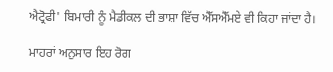ਐਟ੍ਰੋਫੀ' ਬਿਮਾਰੀ ਨੂੰ ਮੈਡੀਕਲ ਦੀ ਭਾਸ਼ਾ ਵਿੱਚ ਐੱਸਐੱਮਏ ਵੀ ਕਿਹਾ ਜਾਂਦਾ ਹੈ।

ਮਾਹਰਾਂ ਅਨੁਸਾਰ ਇਹ ਰੋਗ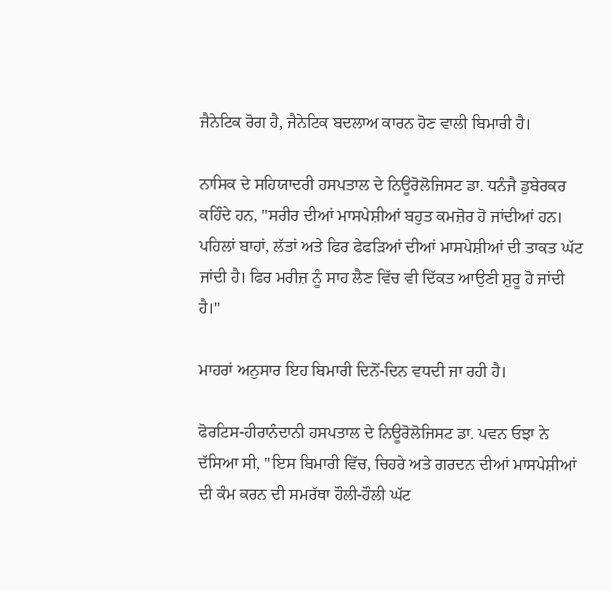ਜੈਨੇਟਿਕ ਰੋਗ ਹੈ, ਜੈਨੇਟਿਕ ਬਦਲਾਅ ਕਾਰਨ ਹੋਣ ਵਾਲੀ ਬਿਮਾਰੀ ਹੈ।

ਨਾਸਿਕ ਦੇ ਸਹਿਯਾਦਰੀ ਹਸਪਤਾਲ ਦੇ ਨਿਊਰੋਲੋਜਿਸਟ ਡਾ. ਧਨੰਜੈ ਡੁਬੇਰਕਰ ਕਹਿੰਦੇ ਹਨ, "ਸਰੀਰ ਦੀਆਂ ਮਾਸਪੇਸ਼ੀਆਂ ਬਹੁਤ ਕਮਜ਼ੋਰ ਹੋ ਜਾਂਦੀਆਂ ਹਨ। ਪਹਿਲਾਂ ਬਾਹਾਂ, ਲੱਤਾਂ ਅਤੇ ਫਿਰ ਫੇਫੜਿਆਂ ਦੀਆਂ ਮਾਸਪੇਸ਼ੀਆਂ ਦੀ ਤਾਕਤ ਘੱਟ ਜਾਂਦੀ ਹੈ। ਫਿਰ ਮਰੀਜ਼ ਨੂੰ ਸਾਹ ਲੈਣ ਵਿੱਚ ਵੀ ਦਿੱਕਤ ਆਉਣੀ ਸ਼ੁਰੂ ਹੋ ਜਾਂਦੀ ਹੈ।"

ਮਾਹਰਾਂ ਅਨੁਸਾਰ ਇਹ ਬਿਮਾਰੀ ਦਿਨੋਂ-ਦਿਨ ਵਧਦੀ ਜਾ ਰਹੀ ਹੈ।

ਫੋਰਟਿਸ-ਹੀਰਾਨੰਦਾਨੀ ਹਸਪਤਾਲ ਦੇ ਨਿਊਰੋਲੋਜਿਸਟ ਡਾ. ਪਵਨ ਓਝਾ ਨੇ ਦੱਸਿਆ ਸੀ, "ਇਸ ਬਿਮਾਰੀ ਵਿੱਚ, ਚਿਹਰੇ ਅਤੇ ਗਰਦਨ ਦੀਆਂ ਮਾਸਪੇਸ਼ੀਆਂ ਦੀ ਕੰਮ ਕਰਨ ਦੀ ਸਮਰੱਥਾ ਹੌਲੀ-ਹੌਲੀ ਘੱਟ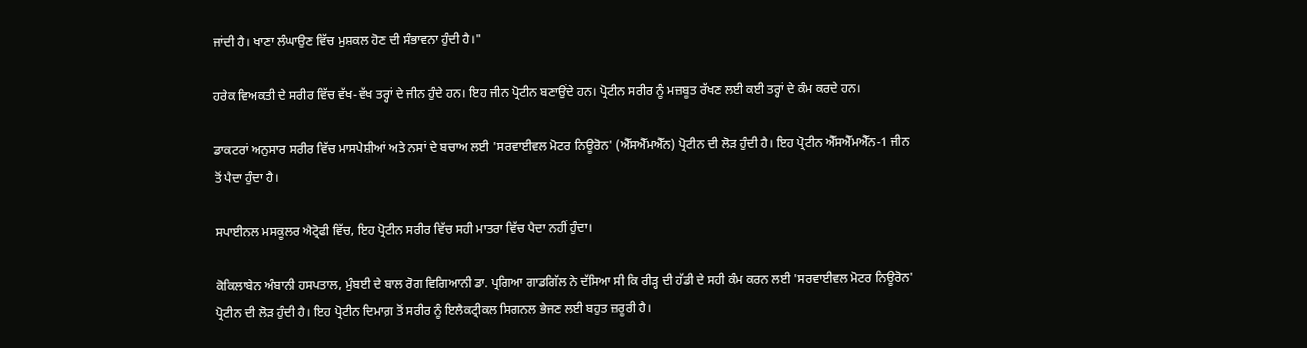ਜਾਂਦੀ ਹੈ। ਖਾਣਾ ਲੰਘਾਉਣ ਵਿੱਚ ਮੁਸ਼ਕਲ ਹੋਣ ਦੀ ਸੰਭਾਵਨਾ ਹੁੰਦੀ ਹੈ।"

ਹਰੇਕ ਵਿਅਕਤੀ ਦੇ ਸਰੀਰ ਵਿੱਚ ਵੱਖ-ਵੱਖ ਤਰ੍ਹਾਂ ਦੇ ਜੀਨ ਹੁੰਦੇ ਹਨ। ਇਹ ਜੀਨ ਪ੍ਰੋਟੀਨ ਬਣਾਉਂਦੇ ਹਨ। ਪ੍ਰੋਟੀਨ ਸਰੀਰ ਨੂੰ ਮਜ਼ਬੂਤ ਰੱਖਣ ਲਈ ਕਈ ਤਰ੍ਹਾਂ ਦੇ ਕੰਮ ਕਰਦੇ ਹਨ।

ਡਾਕਟਰਾਂ ਅਨੁਸਾਰ ਸਰੀਰ ਵਿੱਚ ਮਾਸਪੇਸ਼ੀਆਂ ਅਤੇ ਨਸਾਂ ਦੇ ਬਚਾਅ ਲਈ 'ਸਰਵਾਈਵਲ ਮੋਟਰ ਨਿਊਰੋਨ' (ਐੱਸਐੱਮਐੱਨ) ਪ੍ਰੋਟੀਨ ਦੀ ਲੋੜ ਹੁੰਦੀ ਹੈ। ਇਹ ਪ੍ਰੋਟੀਨ ਐੱਸਐੱਮਐੱਨ-1 ਜੀਨ ਤੋਂ ਪੈਦਾ ਹੁੰਦਾ ਹੈ।

ਸਪਾਈਨਲ ਮਸਕੂਲਰ ਐਟ੍ਰੋਫੀ ਵਿੱਚ, ਇਹ ਪ੍ਰੋਟੀਨ ਸਰੀਰ ਵਿੱਚ ਸਹੀ ਮਾਤਰਾ ਵਿੱਚ ਪੈਦਾ ਨਹੀਂ ਹੁੰਦਾ।

ਕੋਕਿਲਾਬੇਨ ਅੰਬਾਨੀ ਹਸਪਤਾਲ, ਮੁੰਬਈ ਦੇ ਬਾਲ ਰੋਗ ਵਿਗਿਆਨੀ ਡਾ. ਪ੍ਰਗਿਆ ਗਾਡਗਿੱਲ ਨੇ ਦੱਸਿਆ ਸੀ ਕਿ ਰੀੜ੍ਹ ਦੀ ਹੱਡੀ ਦੇ ਸਹੀ ਕੰਮ ਕਰਨ ਲਈ 'ਸਰਵਾਈਵਲ ਮੋਟਰ ਨਿਊਰੋਨ' ਪ੍ਰੋਟੀਨ ਦੀ ਲੋੜ ਹੁੰਦੀ ਹੈ। ਇਹ ਪ੍ਰੋਟੀਨ ਦਿਮਾਗ਼ ਤੋਂ ਸਰੀਰ ਨੂੰ ਇਲੈਕਟ੍ਰੀਕਲ ਸਿਗਨਲ ਭੇਜਣ ਲਈ ਬਹੁਤ ਜ਼ਰੂਰੀ ਹੈ।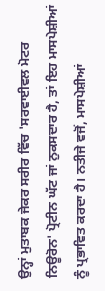ਉਨ੍ਹਾਂ ਮੁਤਾਬਕ ਜੇਕਰ ਸਰੀਰ ਵਿੱਚ 'ਸਰਵਾਈਵਲ ਮੋਟਰ ਨਿਊਰੋਨ' ਪ੍ਰੋਟੀਨ ਘੱਟ ਜਾਂ ਨੁਕਸਦਾਰ ਹੈ, ਤਾਂ ਇਹ ਮਾਸਪੇਸ਼ੀਆਂ ਨੂੰ ਪ੍ਰਭਾਵਿਤ ਕਰਦਾ ਹੈ। ਨਤੀਜੇ ਵਜੋਂ, ਮਾਸਪੇਸ਼ੀਆਂ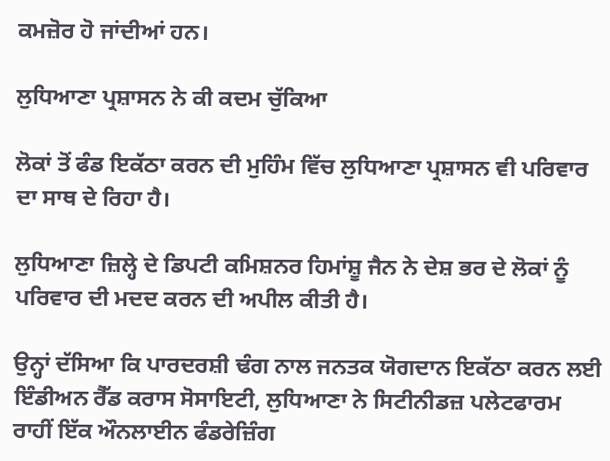ਕਮਜ਼ੋਰ ਹੋ ਜਾਂਦੀਆਂ ਹਨ।

ਲੁਧਿਆਣਾ ਪ੍ਰਸ਼ਾਸਨ ਨੇ ਕੀ ਕਦਮ ਚੁੱਕਿਆ

ਲੋਕਾਂ ਤੋਂ ਫੰਡ ਇਕੱਠਾ ਕਰਨ ਦੀ ਮੁਹਿੰਮ ਵਿੱਚ ਲੁਧਿਆਣਾ ਪ੍ਰਸ਼ਾਸਨ ਵੀ ਪਰਿਵਾਰ ਦਾ ਸਾਥ ਦੇ ਰਿਹਾ ਹੈ।

ਲੁਧਿਆਣਾ ਜ਼ਿਲ੍ਹੇ ਦੇ ਡਿਪਟੀ ਕਮਿਸ਼ਨਰ ਹਿਮਾਂਸ਼ੂ ਜੈਨ ਨੇ ਦੇਸ਼ ਭਰ ਦੇ ਲੋਕਾਂ ਨੂੰ ਪਰਿਵਾਰ ਦੀ ਮਦਦ ਕਰਨ ਦੀ ਅਪੀਲ ਕੀਤੀ ਹੈ।

ਉਨ੍ਹਾਂ ਦੱਸਿਆ ਕਿ ਪਾਰਦਰਸ਼ੀ ਢੰਗ ਨਾਲ ਜਨਤਕ ਯੋਗਦਾਨ ਇਕੱਠਾ ਕਰਨ ਲਈ ਇੰਡੀਅਨ ਰੈੱਡ ਕਰਾਸ ਸੋਸਾਇਟੀ, ਲੁਧਿਆਣਾ ਨੇ ਸਿਟੀਨੀਡਜ਼ ਪਲੇਟਫਾਰਮ ਰਾਹੀਂ ਇੱਕ ਔਨਲਾਈਨ ਫੰਡਰੇਜ਼ਿੰਗ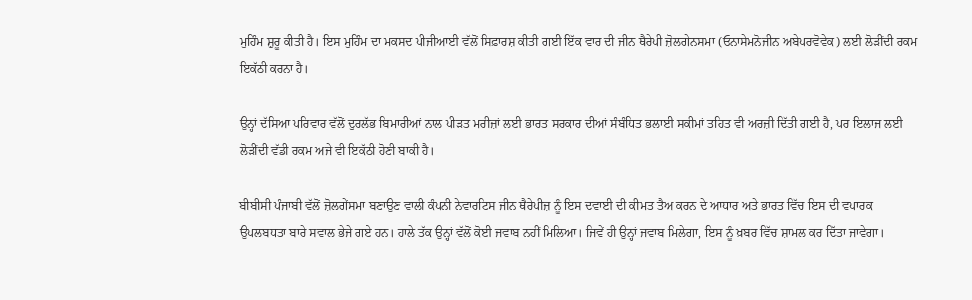ਮੁਹਿੰਮ ਸ਼ੁਰੂ ਕੀਤੀ ਹੈ। ਇਸ ਮੁਹਿੰਮ ਦਾ ਮਕਸਦ ਪੀਜੀਆਈ ਵੱਲੋਂ ਸਿਫ਼ਾਰਸ਼ ਕੀਤੀ ਗਈ ਇੱਕ ਵਾਰ ਦੀ ਜੀਨ ਥੈਰੇਪੀ ਜ਼ੋਲਗੇਨਸਮਾ (ਓਨਾਸੇਮਨੋਜੀਨ ਅਬੇਪਰਵੋਵੇਕ) ਲਈ ਲੋੜੀਂਦੀ ਰਕਮ ਇਕੱਠੀ ਕਰਨਾ ਹੈ।

ਉਨ੍ਹਾਂ ਦੱਸਿਆ ਪਰਿਵਾਰ ਵੱਲੋਂ ਦੁਰਲੱਭ ਬਿਮਾਰੀਆਂ ਨਾਲ ਪੀੜਤ ਮਰੀਜ਼ਾਂ ਲਈ ਭਾਰਤ ਸਰਕਾਰ ਦੀਆਂ ਸੰਬੰਧਿਤ ਭਲਾਈ ਸਕੀਮਾਂ ਤਹਿਤ ਵੀ ਅਰਜ਼ੀ ਦਿੱਤੀ ਗਈ ਹੈ, ਪਰ ਇਲਾਜ ਲਈ ਲੋੜੀਂਦੀ ਵੱਡੀ ਰਕਮ ਅਜੇ ਵੀ ਇਕੱਠੀ ਹੋਣੀ ਬਾਕੀ ਹੈ।

ਬੀਬੀਸੀ ਪੰਜਾਬੀ ਵੱਲੋਂ ਜ਼ੋਲਗੇਂਸਮਾ ਬਣਾਉਣ ਵਾਲੀ ਕੰਪਨੀ ਨੇਵਾਰਟਿਸ ਜੀਨ ਥੈਰੇਪੀਜ਼ ਨੂੰ ਇਸ ਦਵਾਈ ਦੀ ਕੀਮਤ ਤੈਅ ਕਰਨ ਦੇ ਆਧਾਰ ਅਤੇ ਭਾਰਤ ਵਿੱਚ ਇਸ ਦੀ ਵਪਾਰਕ ਉਪਲਬਧਤਾ ਬਾਰੇ ਸਵਾਲ ਭੇਜੇ ਗਏ ਹਨ। ਹਾਲੇ ਤੱਕ ਉਨ੍ਹਾਂ ਵੱਲੋਂ ਕੋਈ ਜਵਾਬ ਨਹੀਂ ਮਿਲਿਆ। ਜਿਵੇਂ ਹੀ ਉਨ੍ਹਾਂ ਜਵਾਬ ਮਿਲੇਗਾ, ਇਸ ਨੂੰ ਖ਼ਬਰ ਵਿੱਚ ਸ਼ਾਮਲ ਕਰ ਦਿੱਤਾ ਜਾਵੇਗਾ।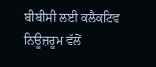ਬੀਬੀਸੀ ਲਈ ਕਲੈਕਟਿਵ ਨਿਊਜ਼ਰੂਮ ਵੱਲੋਂ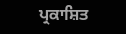ਪ੍ਰਕਾਸ਼ਿਤ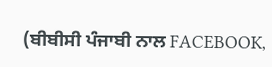(ਬੀਬੀਸੀ ਪੰਜਾਬੀ ਨਾਲ FACEBOOK,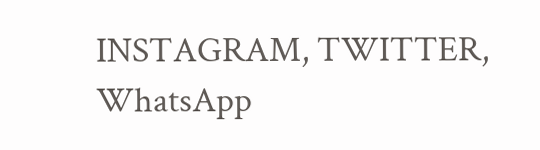INSTAGRAM, TWITTER, WhatsApp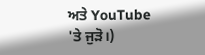ਅਤੇ YouTube 'ਤੇ ਜੁੜੋ।)